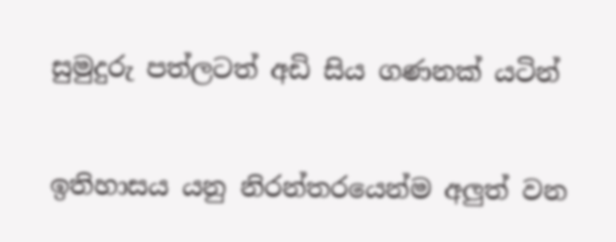සුමුදුරු පත්ලටත් අඩි සිය ගණනක් යටින්

ඉතිහාසය යනු නිරන්තරයෙන්ම අලුත් වන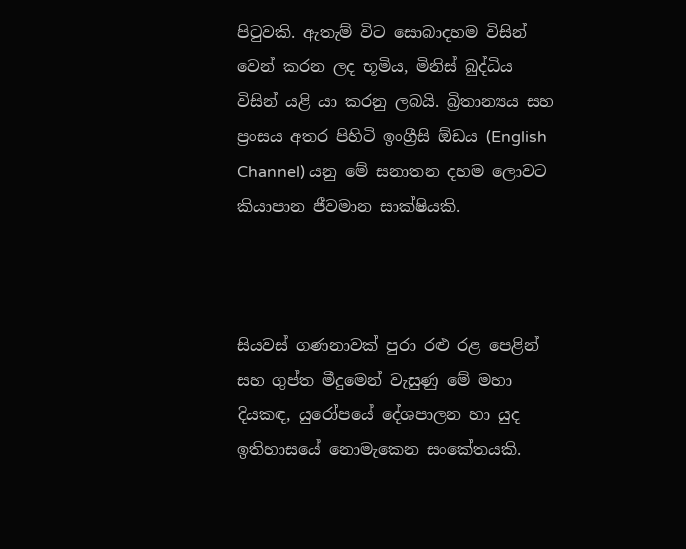පිටුවකි. ඇතැම් විට සොබාදහම විසින් වෙන් කරන ලද භූමිය, මිනිස් බුද්ධිය විසින් යළි යා කරනු ලබයි. බ්‍රිතාන්‍යය සහ ප්‍රංසය අතර පිහිටි ඉංග්‍රීසි ඕඩය (English Channel) යනු මේ සනාතන දහම ලොවට කියාපාන ජීවමාන සාක්ෂියකි.



සියවස් ගණනාවක් පුරා රළු රළ පෙළින් සහ ගුප්ත මීදුමෙන් වැසුණු මේ මහා දියකඳ, යුරෝපයේ දේශපාලන හා යුද ඉතිහාසයේ නොමැකෙන සංකේතයකි.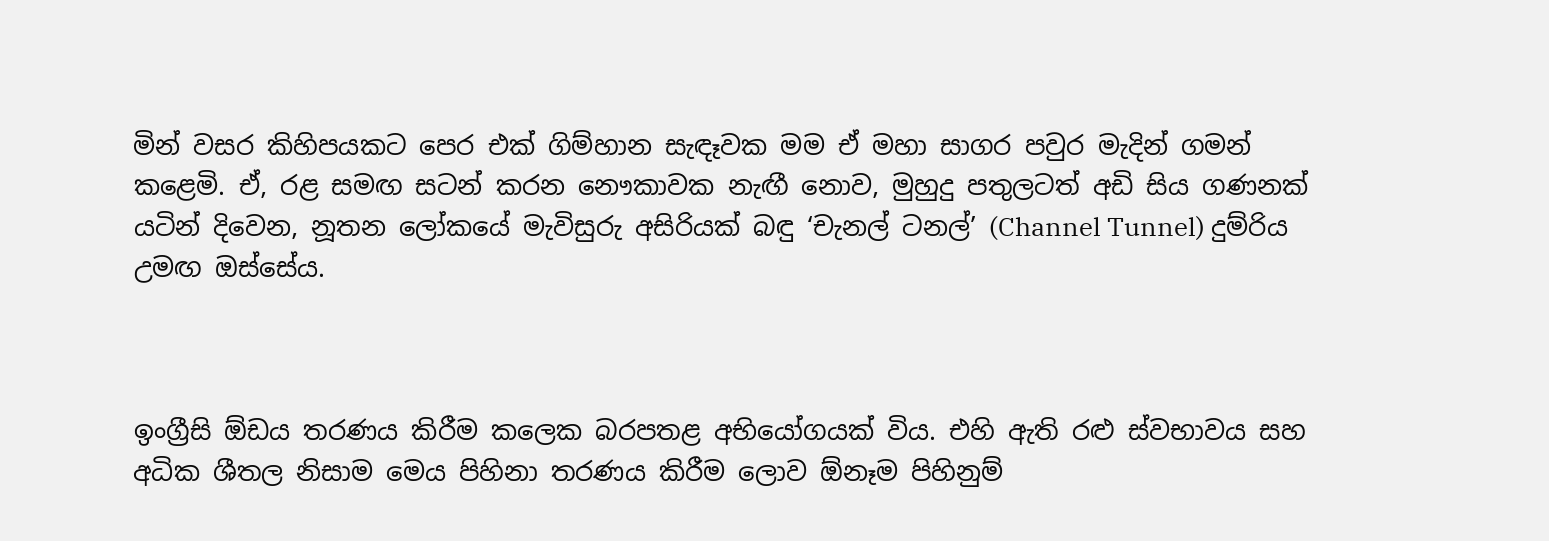මින් වසර කිහිපයකට පෙර එක් ගිම්හාන සැඳෑවක මම ඒ මහා සාගර පවුර මැදින් ගමන් කළෙමි. ඒ, රළ සමඟ සටන් කරන නෞකාවක නැඟී නොව, මුහුදු පතුලටත් අඩි සිය ගණනක් යටින් දිවෙන, නූතන ලෝකයේ මැවිසුරු අසිරියක් බඳු ‘චැනල් ටනල්’ (Channel Tunnel) දුම්රිය උමඟ ඔස්සේය.



ඉංග්‍රීසි ඕඩය තරණය කිරීම කලෙක බරපතළ අභියෝගයක් විය. එහි ඇති රළු ස්වභාවය සහ අධික ශීතල නිසාම මෙය පිහිනා තරණය කිරීම ලොව ඕනෑම පිහිනුම්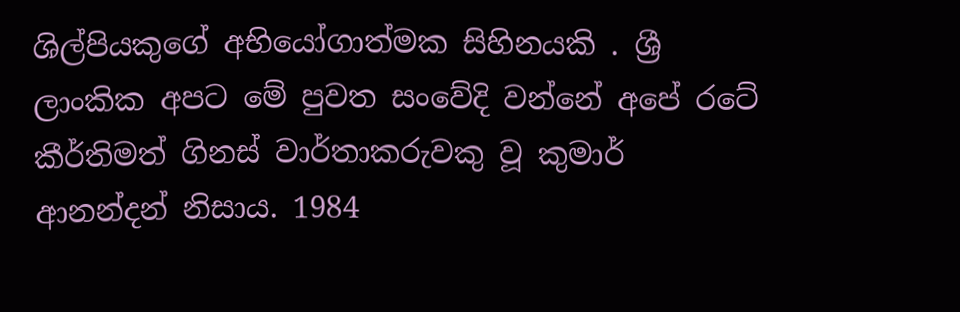ශිල්පියකුගේ අභියෝගාත්මක සිහිනයකි . ශ්‍රී ලාංකික අපට මේ පුවත සංවේදි වන්නේ අපේ රටේ කීර්තිමත් ගිනස් වාර්තාකරුවකු වූ කුමාර් ආනන්දන් නිසාය. 1984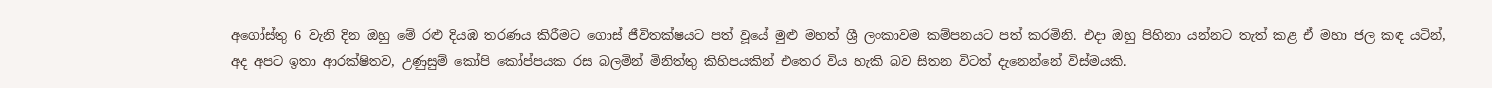අගෝස්තු 6 වැනි දින ඔහු මේ රළු දියඹ තරණය කිරීමට ගොස් ජීවිතක්ෂයට පත් වූයේ මුළු මහත් ශ්‍රී ලංකාවම කම්පනයට පත් කරමිනි. එදා ඔහු පිහිනා යන්නට තැත් කළ ඒ මහා ජල කඳ යටින්, අද අපට ඉතා ආරක්ෂිතව, උණුසුම් කෝපි කෝප්පයක රස බලමින් මිනිත්තු කිහිපයකින් එතෙර විය හැකි බව සිතන විටත් දැනෙන්නේ විස්මයකි.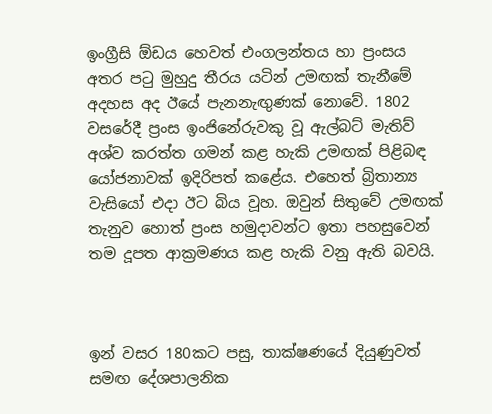ඉංග්‍රීසි ඕඩය හෙවත් එංගලන්තය හා ප්‍රංසය අතර පටු මුහුදු තීරය යටින් උමඟක් තැනීමේ අදහස අද ඊයේ පැනනැඟුණක් නොවේ. 1802 වසරේදී ප්‍රංස ඉංජිනේරුවකු වූ ඇල්බට් මැතිව් අශ්ව කරත්ත ගමන් කළ හැකි උමඟක් පිළිබඳ යෝජනාවක් ඉදිරිපත් කළේය. එහෙත් බ්‍රිතාන්‍ය වැසියෝ එදා ඊට බිය වූහ. ඔවුන් සිතුවේ උමඟක් තැනුව හොත් ප්‍රංස හමුදාවන්ට ඉතා පහසුවෙන් තම දූපත ආක්‍රමණය කළ හැකි වනු ඇති බවයි.



ඉන් වසර 180කට පසු, තාක්ෂණයේ දියුණුවත් සමඟ දේශපාලනික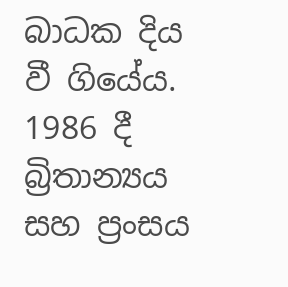බාධක දිය වී ගියේය. 1986 දී බ්‍රිතාන්‍යය සහ ප්‍රංසය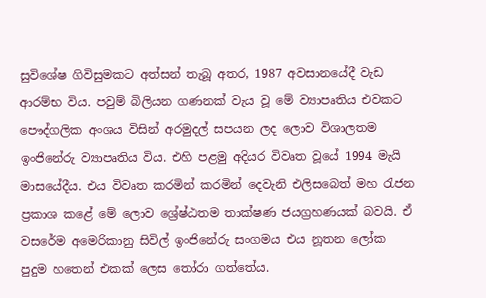සුවිශේෂ ගිවිසුමකට අත්සන් තැබූ අතර, 1987 අවසානයේදී වැඩ ආරම්භ විය. පවුම් බිලියන ගණනක් වැය වූ මේ ව්‍යාපෘතිය එවකට පෞද්ගලික අංශය විසින් අරමුදල් සපයන ලද ලොව විශාලතම ඉංජිනේරු ව්‍යාපෘතිය විය. එහි පළමු අදියර විවෘත වූයේ 1994 මැයි මාසයේදීය. එය විවෘත කරමින් කරමින් දෙවැනි එලිසබෙත් මහ රැජන ප්‍රකාශ කළේ මේ ලොව ශ්‍රේෂ්ඨතම තාක්ෂණ ජයග්‍රහණයක් බවයි. ඒ වසරේම අමෙරිකානු සිවිල් ඉංජිනේරු සංගමය එය නූතන ලෝක පුදුම හතෙන් එකක් ලෙස තෝරා ගත්තේය.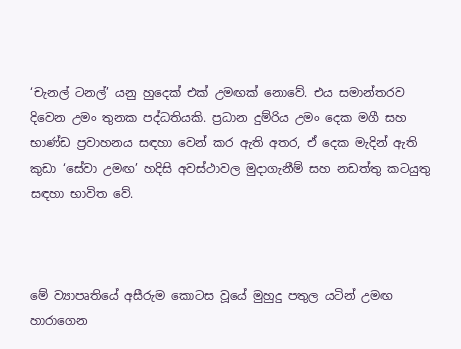‘චැනල් ටනල්’ යනු හුදෙක් එක් උමඟක් නොවේ. එය සමාන්තරව දිවෙන උමං තුනක පද්ධතියකි. ප්‍රධාන දුම්රිය උමං දෙක මගී සහ භාණ්ඩ ප්‍රවාහනය සඳහා වෙන් කර ඇති අතර, ඒ දෙක මැදින් ඇති කුඩා ‘සේවා උමඟ’ හදිසි අවස්ථාවල මුදාගැනීම් සහ නඩත්තු කටයුතු සඳහා භාවිත වේ.



මේ ව්‍යාපෘතියේ අසීරුම කොටස වූයේ මුහුදු පතුල යටින් උමඟ හාරාගෙන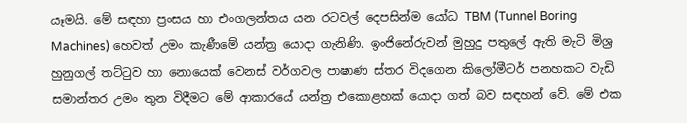යෑමයි. මේ සඳහා ප්‍රංසය හා එංගලන්තය යන රටවල් දෙපසින්ම යෝධ TBM (Tunnel Boring Machines) හෙවත් උමං කැණීමේ යන්ත්‍ර යොදා ගැනිණි. ඉංජිනේරුවන් මුහුදු පතුලේ ඇති මැටි මිශ්‍ර හුනුගල් තට්ටුව හා නොයෙක් වෙනස් වර්ගවල පාෂාණ ස්තර විදගෙන කිලෝමීටර් පනහකට වැඩි සමාන්තර උමං තුන විදීමට මේ ආකාරයේ යන්ත්‍ර එකොළහක් යොදා ගත් බව සඳහන් වේ. මේ එක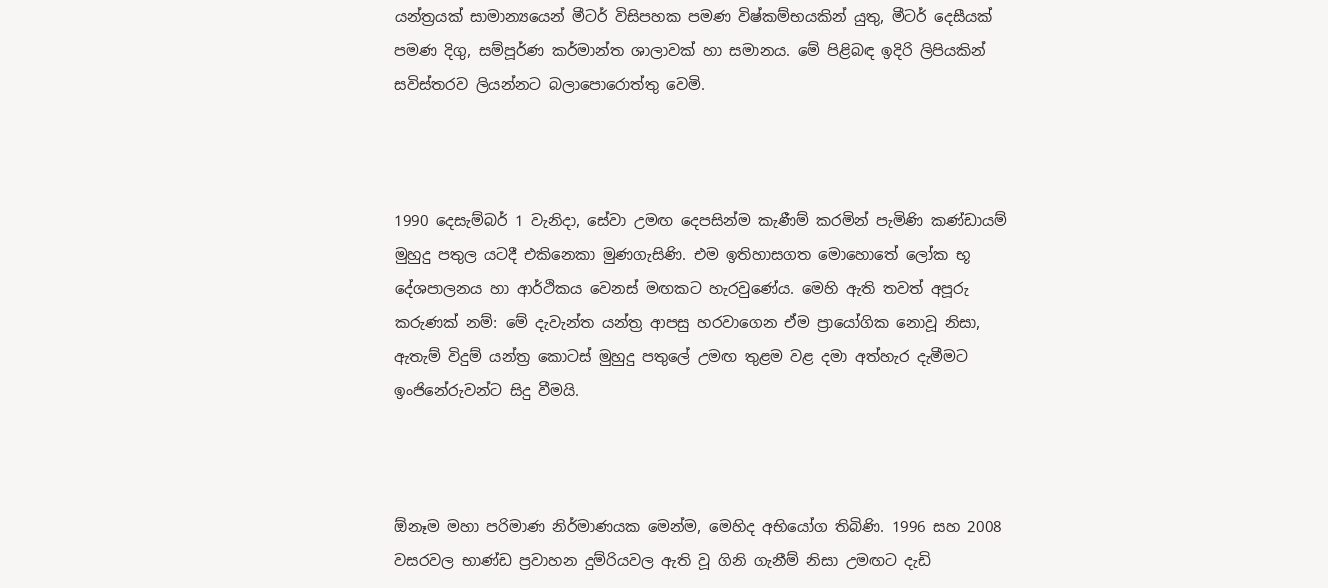යන්ත්‍රයක් සාමාන්‍යයෙන් මීටර් විසිපහක පමණ විෂ්කම්භයකින් යුතු, මීටර් දෙසීයක් පමණ දිගු, සම්පූර්ණ කර්මාන්ත ශාලාවක් හා සමානය. මේ පිළිබඳ ඉදිරි ලිපියකින් සවිස්තරව ලියන්නට බලාපොරොත්තු වෙමි.



1990 දෙසැම්බර් 1 වැනිදා, සේවා උමඟ දෙපසින්ම කැණීම් කරමින් පැමිණි කණ්ඩායම් මුහුදු පතුල යටදී එකිනෙකා මුණගැසිණි. එම ඉතිහාසගත මොහොතේ ලෝක භූ දේශපාලනය හා ආර්ථිකය වෙනස් මඟකට හැරවුණේය. මෙහි ඇති තවත් අපූරු කරුණක් නම්: මේ දැවැන්ත යන්ත්‍ර ආපසු හරවාගෙන ඒම ප්‍රායෝගික නොවූ නිසා, ඇතැම් විදුම් යන්ත්‍ර කොටස් මුහුදු පතුලේ උමඟ තුළම වළ දමා අත්හැර දැමීමට ඉංජිනේරුවන්ට සිදු වීමයි.



ඕනෑම මහා පරිමාණ නිර්මාණයක මෙන්ම, මෙහිද අභියෝග තිබිණි. 1996 සහ 2008 වසරවල භාණ්ඩ ප්‍රවාහන දුම්රියවල ඇති වූ ගිනි ගැනීම් නිසා උමඟට දැඩි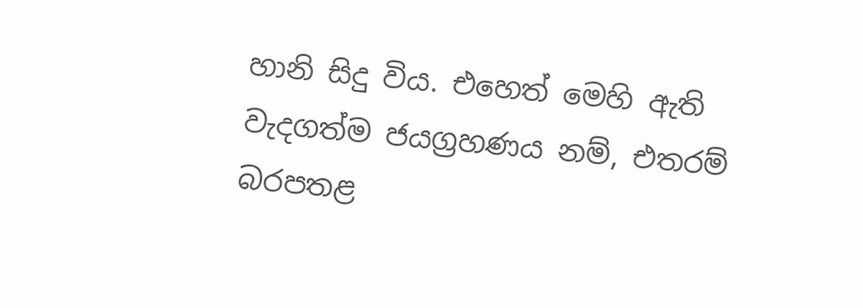හානි සිදු විය. එහෙත් මෙහි ඇති වැදගත්ම ජයග්‍රහණය නම්, එතරම් බරපතළ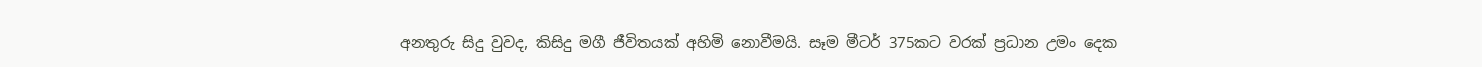අනතුරු සිදු වුවද, කිසිදු මගී ජීවිතයක් අහිමි නොවීමයි. සෑම මීටර් 375කට වරක් ප්‍රධාන උමං දෙක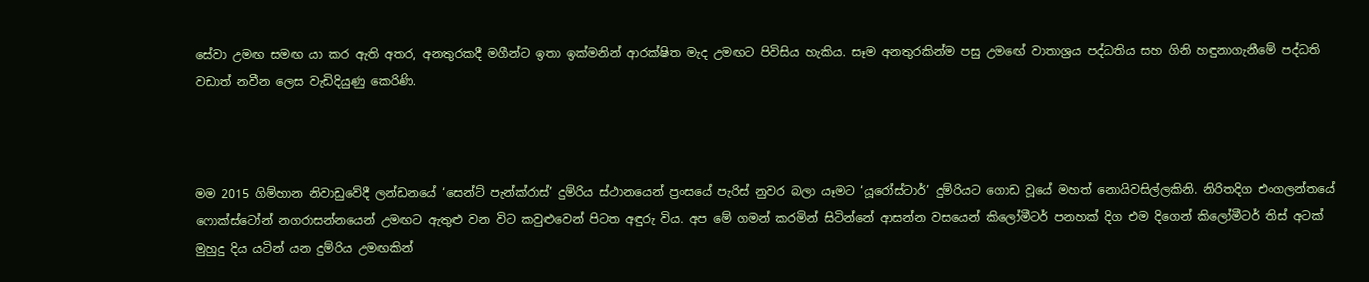සේවා උමඟ සමඟ යා කර ඇති අතර, අනතුරකදී මගීන්ට ඉතා ඉක්මනින් ආරක්ෂිත මැද උමඟට පිවිසිය හැකිය. සෑම අනතුරකින්ම පසු උමඟේ වාතාශ්‍රය පද්ධතිය සහ ගිනි හඳුනාගැනීමේ පද්ධති වඩාත් නවීන ලෙස වැඩිදියුණු කෙරිණි.



මම 2015 ගිම්හාන නිවාඩුවේදී ලන්ඩනයේ ‘සෙන්ට් පැන්ක්රාස්’ දුම්රිය ස්ථානයෙන් ප්‍රංසයේ පැරිස් නුවර බලා යෑමට ‘යූරෝස්ටාර්’ දුම්රියට ගොඩ වූයේ මහත් නොයිවසිල්ලකිනි. නිරිතදිග එංගලන්තයේ ෆොක්ස්ටෝන් නගරාසන්නයෙන් උමඟට ඇතුළු වන විට කවුළුවෙන් පිටත අඳුරු විය. අප මේ ගමන් කරමින් සිටින්නේ ආසන්න වසයෙන් කිලෝමීටර් පනහක් දිග එම දිගෙන් කිලෝමීටර් තිස් අටක් මුහුදු දිය යටින් යන දුම්රිය උමඟකින්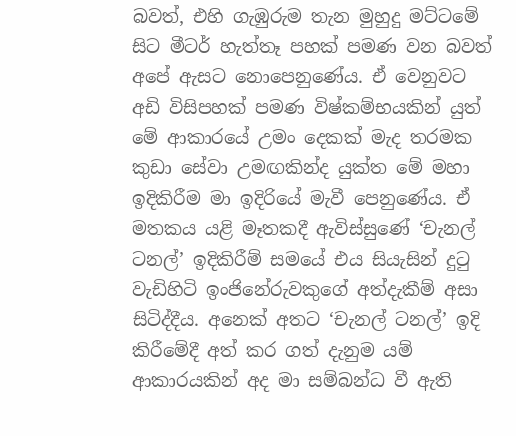බවත්, එහි ගැඹුරුම තැන මුහුදු මට්ටමේ සිට මීටර් හැත්තෑ පහක් පමණ වන බවත් අපේ ඇසට නොපෙනුණේය. ඒ වෙනුවට අඩි විසිපහක් පමණ විෂ්කම්භයකින් යුත් මේ ආකාරයේ උමං දෙකක් මැද තරමක කුඩා සේවා උමඟකින්ද යුක්ත මේ මහා ඉදිකිරීම මා ඉදිරියේ මැවී පෙනුණේය. ඒ මතකය යළි මෑතකදී ඇවිස්සුණේ ‘චැනල් ටනල්’ ඉදිකිරීම් සමයේ එය සියැසින් දුටු වැඩිහිටි ඉංජිනේරුවකුගේ අත්දැකීම් අසා සිටිද්දීය. අනෙක් අතට ‘චැනල් ටනල්’ ඉදි කිරීමේදී අත් කර ගත් දැනුම යම් ආකාරයකින් අද මා සම්බන්ධ වී ඇති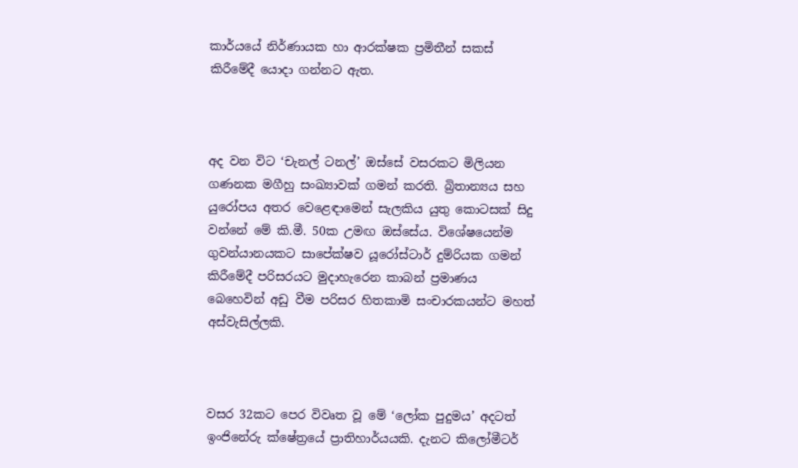කාර්යයේ නිර්ණායක හා ආරක්ෂක ප්‍රමිතීන් සකස් කිරීමේදී යොදා ගන්නට ඇත.



අද වන විට ‘චැනල් ටනල්’ ඔස්සේ වසරකට මිලියන ගණනක මගීහු සංඛ්‍යාවක් ගමන් කරති. බ්‍රිතාන්‍යය සහ යුරෝපය අතර වෙළෙඳාමෙන් සැලකිය යුතු කොටසක් සිදු වන්නේ මේ කි.මී. 50ක උමඟ ඔස්සේය. විශේෂයෙන්ම ගුවන්යානයකට සාපේක්ෂව යූරෝස්ටාර් දුම්රියක ගමන් කිරීමේදී පරිසරයට මුදාහැරෙන කාබන් ප්‍රමාණය බෙහෙවින් අඩු වීම පරිසර හිතකාමි සංචාරකයන්ට මහත් අස්වැසිල්ලකි.



වසර 32කට පෙර විවෘත වූ මේ ‘ලෝක පුදුමය’ අදටත් ඉංජිනේරු ක්ෂේත්‍රයේ ප්‍රාතිහාර්යයකි. දැනට කිලෝමීටර්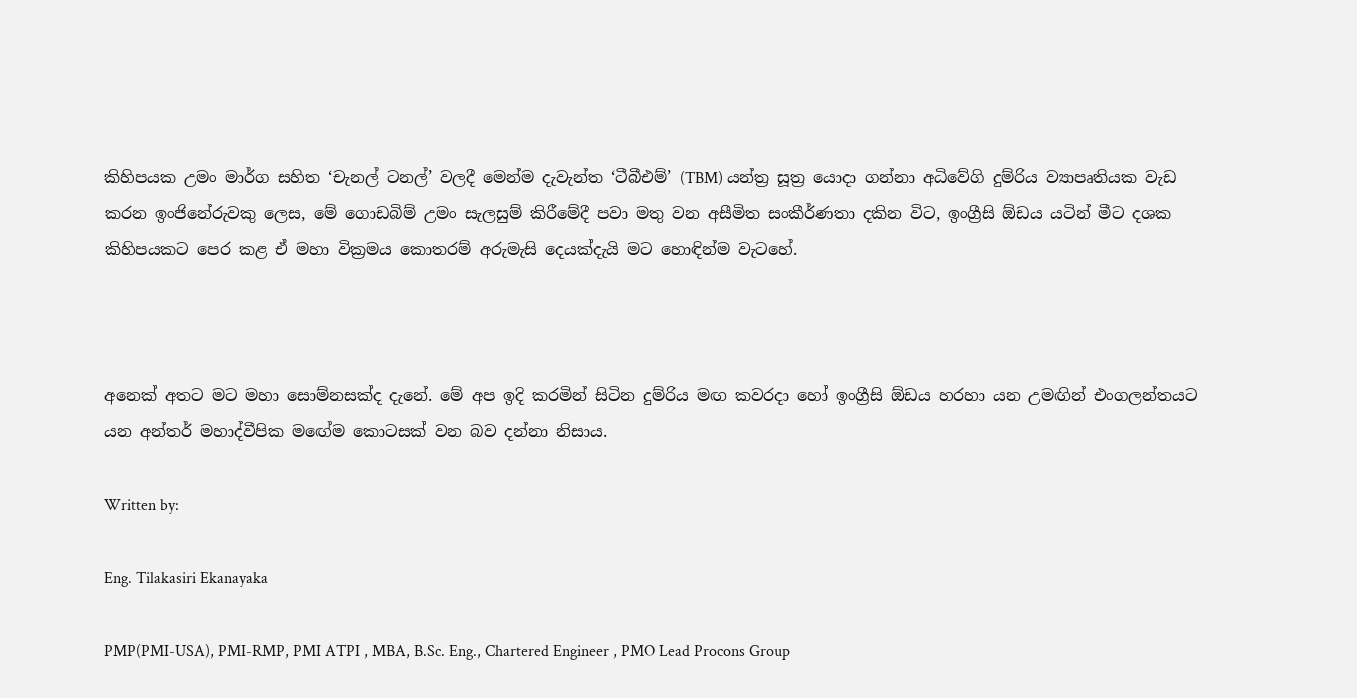කිහිපයක උමං මාර්ග සහිත ‘චැනල් ටනල්’ වලදී මෙන්ම දැවැන්ත ‘ටීබීඑම්’ (TBM) යන්ත්‍ර සූත්‍ර යොදා ගන්නා අධිවේගි දුම්රිය ව්‍යාපෘතියක වැඩ කරන ඉංජිනේරුවකු ලෙස, මේ ගොඩබිම් උමං සැලසුම් කිරීමේදී පවා මතු වන අසීමිත සංකීර්ණතා දකින විට, ඉංග්‍රීසි ඕඩය යටින් මීට දශක කිහිපයකට පෙර කළ ඒ මහා වික්‍රමය කොතරම් අරුමැසි දෙයක්දැයි මට හොඳින්ම වැටහේ.



අනෙක් අතට මට මහා සොම්නසක්ද දැනේ. මේ අප ඉදි කරමින් සිටින දුම්රිය මඟ කවරදා හෝ ඉංග්‍රීසි ඕඩය හරහා යන උමඟින් එංගලන්තයට යන අන්තර් මහාද්වීපික මඟේම කොටසක් වන බව දන්නා නිසාය.

Written by:

Eng. Tilakasiri Ekanayaka

PMP(PMI-USA), PMI-RMP, PMI ATPI , MBA, B.Sc. Eng., Chartered Engineer , PMO Lead Procons Group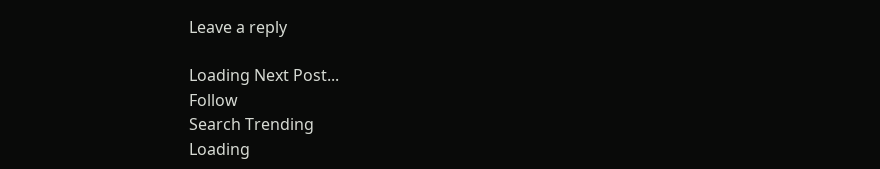Leave a reply

Loading Next Post...
Follow
Search Trending
Loading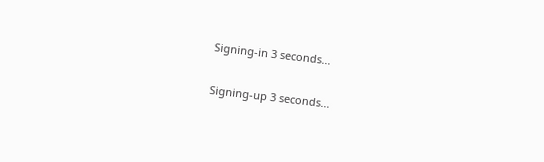Signing-in 3 seconds...

Signing-up 3 seconds...